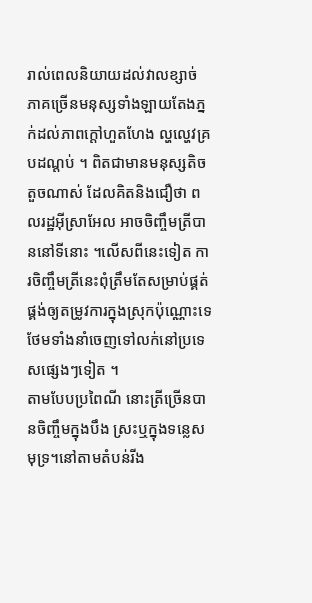រាល់ពេលនិយាយដល់វាលខ្សាច់ ភាគច្រើនមនុស្សទាំងឡាយតែងភ្នក់ដល់ភាពក្តៅហួតហែង ល្ហល្ហេវគ្របដណ្តប់ ។ ពិតជាមានមនុស្សតិចតួចណាស់ ដែលគិតនិងជឿថា ពលរដ្ឋអ៊ីស្រាអែល អាចចិញ្ចឹមត្រីបាននៅទីនោះ ។លើសពីនេះទៀត ការចិញ្ចឹមត្រីនេះពុំត្រឹមតែសម្រាប់ផ្គត់ផ្គង់ឲ្យតម្រូវការក្នុងស្រុកប៉ុណ្ណោះទេ ថែមទាំងនាំចេញទៅលក់នៅប្រទេសផ្សេងៗទៀត ។
តាមបែបប្រពៃណី នោះត្រីច្រើនបានចិញ្ចឹមក្នុងបឹង ស្រះឬក្នុងទន្លេសមុទ្រ។នៅតាមតំបន់រីង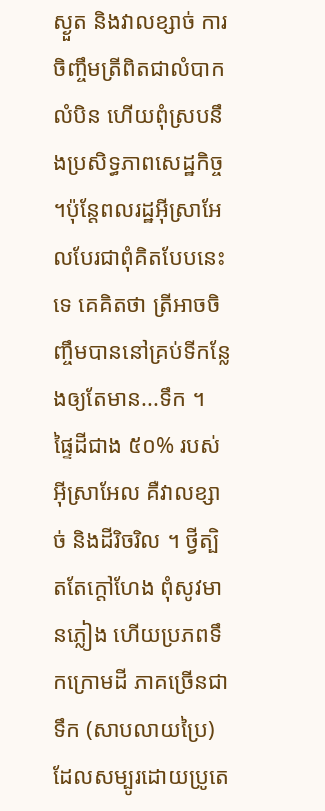ស្ងួត និងវាលខ្សាច់ ការចិញ្ចឹមត្រីពិតជាលំបាកលំបិន ហើយពុំស្របនឹងប្រសិទ្ធភាពសេដ្ឋកិច្ច ។ប៉ុន្តែពលរដ្ឋអ៊ីស្រាអែលបែរជាពុំគិតបែបនេះទេ គេគិតថា ត្រីអាចចិញ្ចឹមបាននៅគ្រប់ទីកន្លែងឲ្យតែមាន...ទឹក ។
ផ្ទៃដីជាង ៥០% របស់អ៊ីស្រាអែល គឺវាលខ្សាច់ និងដីរិចរិល ។ ថ្វីត្បិតតែក្តៅហែង ពុំសូវមានភ្លៀង ហើយប្រភពទឹកក្រោមដី ភាគច្រើនជាទឹក (សាបលាយប្រៃ) ដែលសម្បូរដោយប្រូតេ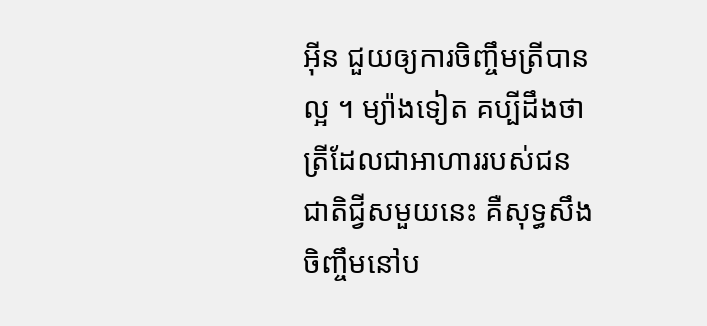អ៊ីន ជួយឲ្យការចិញ្ចឹមត្រីបានល្អ ។ ម្យ៉ាងទៀត គប្បីដឹងថា ត្រីដែលជាអាហាររបស់ជនជាតិជ្វីសមួយនេះ គឺសុទ្ធសឹងចិញ្ចឹមនៅប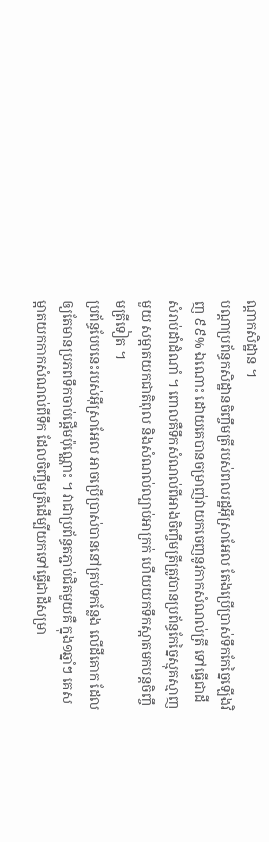ណ្តាកសិដ្ឋាន ។
បណ្តាប្រព័ន្ធកសិដ្ឋានចិញ្ចឹមត្រីរបស់ពលរដ្ឋអ៊ីស្រាអែល តែងប្រើប្រាស់ទឹកកែច្នៃឡើងវិញ ៩៩% ឯណោះ ដោយគេបានចម្រាញ់វាយកចេញនូវកាកសំណល់ត្រី ទៅធ្វើជាដីសំរាប់ដាំដំណាំ ។ ពោលគឺទឹកសំណល់ពីអាងចិញ្ចឹមត្រីត្រូវបានប្រព័ន្ធកែច្នៃស្មុគស្មាញមួយ សម្អាតយកជាតិពុល និងសំណល់ល្បាប់អាក្រក់ ហើយយកទឹកស្អាតមកបន្តចិញ្ចឹមត្រីទៀត ។
ប្រព័ន្ធបែបនេះរបស់អ៊ីស្រាអែល អាចប្រើប្រាស់បាននៅគ្រប់ទកន្លែង លើដីគោក ដែលឲ្យតែមានប្រភពទឹកចាប់ផ្តើមប៉ុណ្ណោះ ។ វាជាប្រព័ន្ធតភ្ជាប់ជិតមួយគឺ ក្នុង១ឆ្នាំៗ គេសម្អាតយកកាកសំណល់ពីទឹក ដែលចិញ្ចឹមត្រីដើម្បីយកទៅធ្វើជាដីសម្រា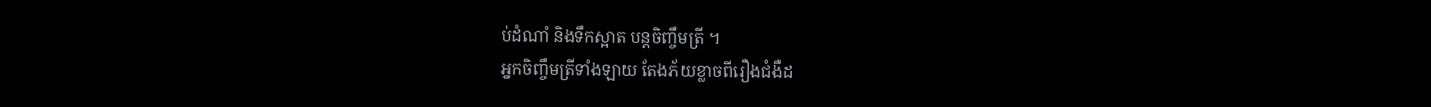ប់ដំណាំ និងទឹកស្អាត បន្តចិញ្ចឹមត្រី ។
អ្នកចិញ្ចឹមត្រីទាំងឡាយ តែងភ័យខ្លាចពីរឿងជំងឺដ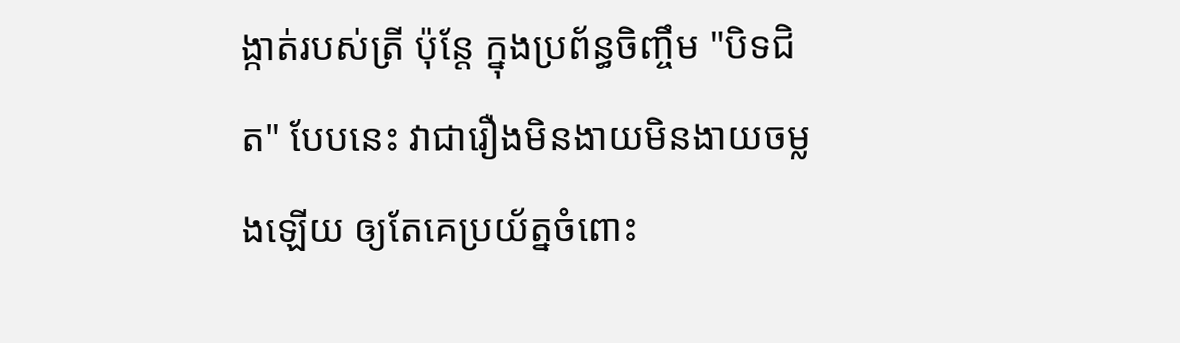ង្កាត់របស់ត្រី ប៉ុន្តែ ក្នុងប្រព័ន្ធចិញ្ចឹម "បិទជិត" បែបនេះ វាជារឿងមិនងាយមិនងាយចម្លងឡើយ ឲ្យតែគេប្រយ័ត្នចំពោះ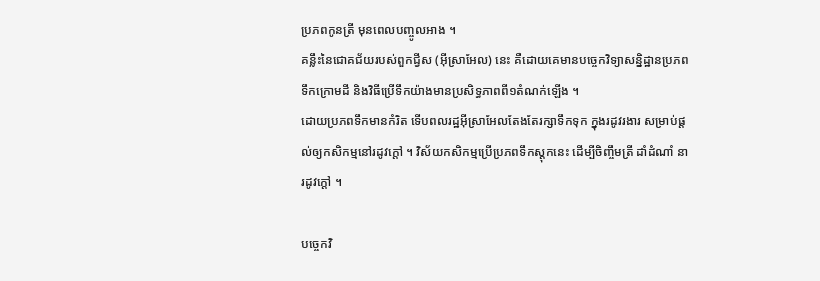ប្រភពកូនត្រី មុនពេលបញ្ចូលអាង ។
គន្លឹះនៃជោគជ័យរបស់ពួកជ្វីស (អ៊ីស្រាអែល) នេះ គឺដោយគេមានបច្ចេកវិទ្យាសន្និដ្ឋានប្រភពទឹកក្រោមដី និងវិធីប្រើទឹកយ៉ាងមានប្រសិទ្ធភាពពី១តំណក់ឡើង ។
ដោយប្រភពទឹកមានកំរិត ទើបពលរដ្ឋអ៊ីស្រាអែលតែងតែរក្សាទឹកទុក ក្នុងរដូវរងារ សម្រាប់ផ្តល់ឲ្យកសិកម្មនៅរដូវក្តៅ ។ វិស័យកសិកម្មប្រើប្រភពទឹកស្តុកនេះ ដើម្បីចិញ្ចឹមត្រី ដាំដំណាំ នារដូវក្តៅ ។

បច្ចេកវិ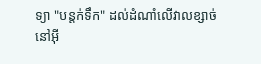ទ្យា "បន្តក់ទឹក" ដល់ដំណាំលើវាលខ្សាច់ នៅអ៊ី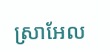ស្រាអែល